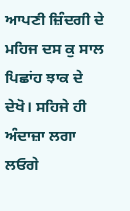ਆਪਣੀ ਜ਼ਿੰਦਗੀ ਦੇ ਮਹਿਜ ਦਸ ਕੁ ਸਾਲ ਪਿਛਾਂਹ ਝਾਕ ਦੇ ਦੇਖੋ। ਸਹਿਜੇ ਹੀ ਅੰਦਾਜ਼ਾ ਲਗਾ ਲਓਗੇ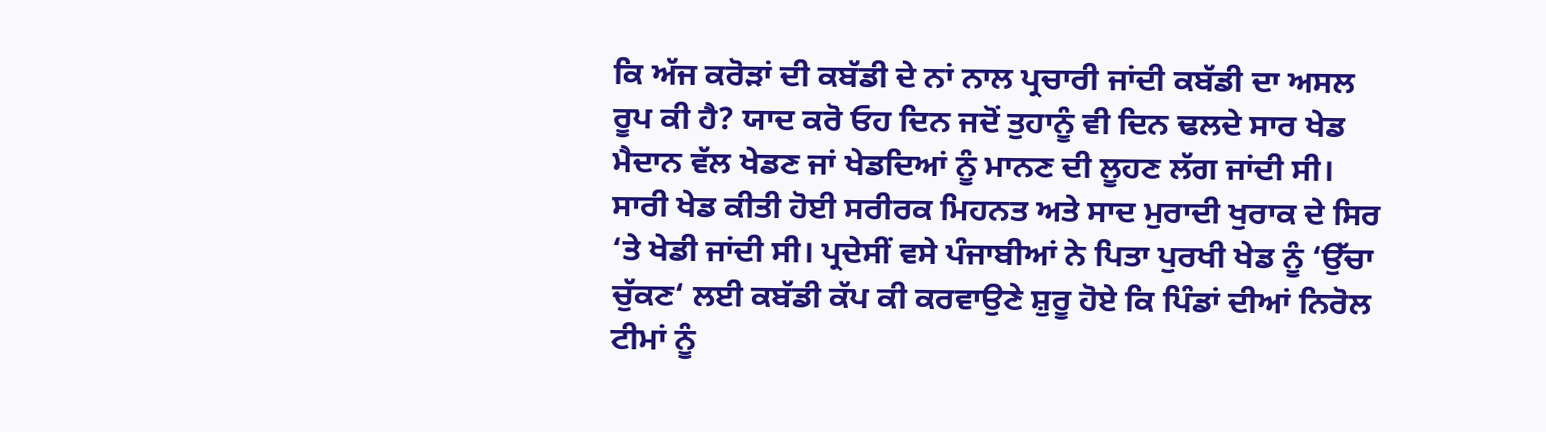ਕਿ ਅੱਜ ਕਰੋੜਾਂ ਦੀ ਕਬੱਡੀ ਦੇ ਨਾਂ ਨਾਲ ਪ੍ਰਚਾਰੀ ਜਾਂਦੀ ਕਬੱਡੀ ਦਾ ਅਸਲ ਰੂਪ ਕੀ ਹੈ? ਯਾਦ ਕਰੋ ਓਹ ਦਿਨ ਜਦੋਂ ਤੁਹਾਨੂੰ ਵੀ ਦਿਨ ਢਲਦੇ ਸਾਰ ਖੇਡ ਮੈਦਾਨ ਵੱਲ ਖੇਡਣ ਜਾਂ ਖੇਡਦਿਆਂ ਨੂੰ ਮਾਨਣ ਦੀ ਲੂਹਣ ਲੱਗ ਜਾਂਦੀ ਸੀ। ਸਾਰੀ ਖੇਡ ਕੀਤੀ ਹੋਈ ਸਰੀਰਕ ਮਿਹਨਤ ਅਤੇ ਸਾਦ ਮੁਰਾਦੀ ਖੁਰਾਕ ਦੇ ਸਿਰ ‘ਤੇ ਖੇਡੀ ਜਾਂਦੀ ਸੀ। ਪ੍ਰਦੇਸੀਂ ਵਸੇ ਪੰਜਾਬੀਆਂ ਨੇ ਪਿਤਾ ਪੁਰਖੀ ਖੇਡ ਨੂੰ ‘ਉੱਚਾ ਚੁੱਕਣ‘ ਲਈ ਕਬੱਡੀ ਕੱਪ ਕੀ ਕਰਵਾਉਣੇ ਸ਼ੁਰੂ ਹੋਏ ਕਿ ਪਿੰਡਾਂ ਦੀਆਂ ਨਿਰੋਲ ਟੀਮਾਂ ਨੂੰ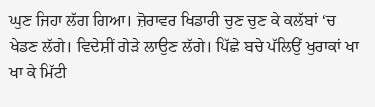ਘੁਣ ਜਿਹਾ ਲੱਗ ਗਿਆ। ਜ਼ੋਰਾਵਰ ਖਿਡਾਰੀ ਚੁਣ ਚੁਣ ਕੇ ਕਲੱਬਾਂ ‘ਚ ਖੇਡਣ ਲੱਗੇ। ਵਿਦੇਸ਼ੀਂ ਗੇੜੇ ਲਾਉਣ ਲੱਗੇ। ਪਿੱਛੇ ਬਚੇ ਪੱਲਿਉਂ ਖੁਰਾਕਾਂ ਖਾ ਖਾ ਕੇ ਮਿੱਟੀ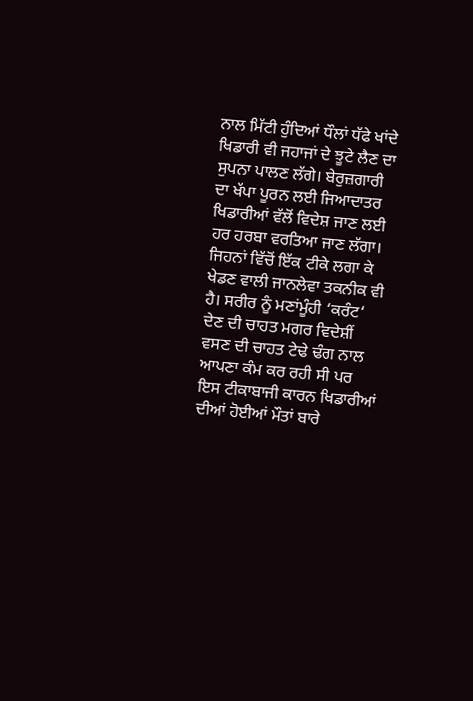ਨਾਲ ਮਿੱਟੀ ਹੁੰਦਿਆਂ ਧੌਲਾਂ ਧੱਫੇ ਖਾਂਦੇ ਖਿਡਾਰੀ ਵੀ ਜਹਾਜਾਂ ਦੇ ਝੂਟੇ ਲੈਣ ਦਾ ਸੁਪਨਾ ਪਾਲਣ ਲੱਗੇ। ਬੇਰੁਜ਼ਗਾਰੀ ਦਾ ਖੱਪਾ ਪੂਰਨ ਲਈ ਜਿਆਦਾਤਰ ਖਿਡਾਰੀਆਂ ਵੱਲੋਂ ਵਿਦੇਸ਼ ਜਾਣ ਲਈ ਹਰ ਹਰਬਾ ਵਰਤਿਆ ਜਾਣ ਲੱਗਾ। ਜਿਹਨਾਂ ਵਿੱਚੋਂ ਇੱਕ ਟੀਕੇ ਲਗਾ ਕੇ ਖੇਡਣ ਵਾਲੀ ਜਾਨਲੇਵਾ ਤਕਨੀਕ ਵੀ ਹੈ। ਸਰੀਰ ਨੂੰ ਮਣਾਂਮੂੰਹੀ ‘ਕਰੰਟ‘ ਦੇਣ ਦੀ ਚਾਹਤ ਮਗਰ ਵਿਦੇਸ਼ੀਂ ਵਸਣ ਦੀ ਚਾਹਤ ਟੇਢੇ ਢੰਗ ਨਾਲ ਆਪਣਾ ਕੰਮ ਕਰ ਰਹੀ ਸੀ ਪਰ ਇਸ ਟੀਕਾਬਾਜੀ ਕਾਰਨ ਖਿਡਾਰੀਆਂ ਦੀਆਂ ਹੋਈਆਂ ਮੌਤਾਂ ਬਾਰੇ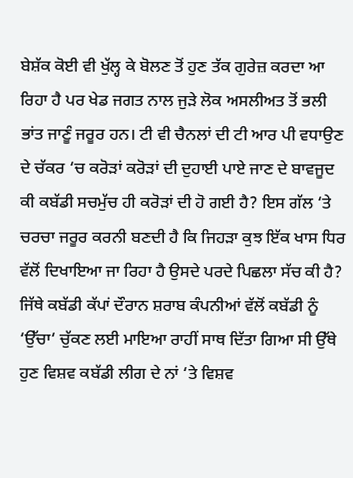ਬੇਸ਼ੱਕ ਕੋਈ ਵੀ ਖੁੱਲ੍ਹ ਕੇ ਬੋਲਣ ਤੋਂ ਹੁਣ ਤੱਕ ਗੁਰੇਜ਼ ਕਰਦਾ ਆ ਰਿਹਾ ਹੈ ਪਰ ਖੇਡ ਜਗਤ ਨਾਲ ਜੁੜੇ ਲੋਕ ਅਸਲੀਅਤ ਤੋਂ ਭਲੀ ਭਾਂਤ ਜਾਣੂੰ ਜਰੂਰ ਹਨ। ਟੀ ਵੀ ਚੈਨਲਾਂ ਦੀ ਟੀ ਆਰ ਪੀ ਵਧਾਉਣ ਦੇ ਚੱਕਰ ‘ਚ ਕਰੋੜਾਂ ਕਰੋੜਾਂ ਦੀ ਦੁਹਾਈ ਪਾਏ ਜਾਣ ਦੇ ਬਾਵਜੂਦ ਕੀ ਕਬੱਡੀ ਸਚਮੁੱਚ ਹੀ ਕਰੋੜਾਂ ਦੀ ਹੋ ਗਈ ਹੈ? ਇਸ ਗੱਲ ‘ਤੇ ਚਰਚਾ ਜਰੂਰ ਕਰਨੀ ਬਣਦੀ ਹੈ ਕਿ ਜਿਹੜਾ ਕੁਝ ਇੱਕ ਖਾਸ ਧਿਰ ਵੱਲੋਂ ਦਿਖਾਇਆ ਜਾ ਰਿਹਾ ਹੈ ਉਸਦੇ ਪਰਦੇ ਪਿਛਲਾ ਸੱਚ ਕੀ ਹੈ? ਜਿੱਥੇ ਕਬੱਡੀ ਕੱਪਾਂ ਦੌਰਾਨ ਸ਼ਰਾਬ ਕੰਪਨੀਆਂ ਵੱਲੋਂ ਕਬੱਡੀ ਨੂੰ ‘ਉੱਚਾ‘ ਚੁੱਕਣ ਲਈ ਮਾਇਆ ਰਾਹੀਂ ਸਾਥ ਦਿੱਤਾ ਗਿਆ ਸੀ ਉੱਥੇ ਹੁਣ ਵਿਸ਼ਵ ਕਬੱਡੀ ਲੀਗ ਦੇ ਨਾਂ ‘ਤੇ ਵਿਸ਼ਵ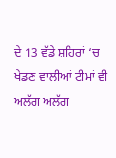ਦੇ 13 ਵੱਡੇ ਸ਼ਹਿਰਾਂ ‘ਚ ਖੇਡਣ ਵਾਲੀਆਂ ਟੀਮਾਂ ਵੀ ਅਲੱਗ ਅਲੱਗ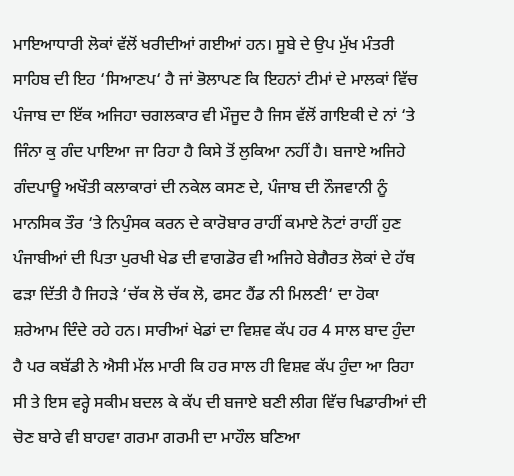ਮਾਇਆਧਾਰੀ ਲੋਕਾਂ ਵੱਲੋਂ ਖਰੀਦੀਆਂ ਗਈਆਂ ਹਨ। ਸੂਬੇ ਦੇ ਉਪ ਮੁੱਖ ਮੰਤਰੀ ਸਾਹਿਬ ਦੀ ਇਹ ‘ਸਿਆਣਪ‘ ਹੈ ਜਾਂ ਭੋਲਾਪਣ ਕਿ ਇਹਨਾਂ ਟੀਮਾਂ ਦੇ ਮਾਲਕਾਂ ਵਿੱਚ ਪੰਜਾਬ ਦਾ ਇੱਕ ਅਜਿਹਾ ਚਗਲਕਾਰ ਵੀ ਮੌਜੂਦ ਹੈ ਜਿਸ ਵੱਲੋਂ ਗਾਇਕੀ ਦੇ ਨਾਂ ‘ਤੇ ਜਿੰਨਾ ਕੁ ਗੰਦ ਪਾਇਆ ਜਾ ਰਿਹਾ ਹੈ ਕਿਸੇ ਤੋਂ ਲੁਕਿਆ ਨਹੀਂ ਹੈ। ਬਜਾਏ ਅਜਿਹੇ ਗੰਦਪਾਊ ਅਖੌਤੀ ਕਲਾਕਾਰਾਂ ਦੀ ਨਕੇਲ ਕਸਣ ਦੇ, ਪੰਜਾਬ ਦੀ ਨੌਜਵਾਨੀ ਨੂੰ ਮਾਨਸਿਕ ਤੌਰ ‘ਤੇ ਨਿਪੁੰਸਕ ਕਰਨ ਦੇ ਕਾਰੋਬਾਰ ਰਾਹੀਂ ਕਮਾਏ ਨੋਟਾਂ ਰਾਹੀਂ ਹੁਣ ਪੰਜਾਬੀਆਂ ਦੀ ਪਿਤਾ ਪੁਰਖੀ ਖੇਡ ਦੀ ਵਾਗਡੋਰ ਵੀ ਅਜਿਹੇ ਬੇਗੈਰਤ ਲੋਕਾਂ ਦੇ ਹੱਥ ਫੜਾ ਦਿੱਤੀ ਹੈ ਜਿਹੜੇ ‘ਚੱਕ ਲੋ ਚੱਕ ਲੋ, ਫਸਟ ਹੈਂਡ ਨੀ ਮਿਲਣੀ‘ ਦਾ ਹੋਕਾ ਸ਼ਰੇਆਮ ਦਿੰਦੇ ਰਹੇ ਹਨ। ਸਾਰੀਆਂ ਖੇਡਾਂ ਦਾ ਵਿਸ਼ਵ ਕੱਪ ਹਰ 4 ਸਾਲ ਬਾਦ ਹੁੰਦਾ ਹੈ ਪਰ ਕਬੱਡੀ ਨੇ ਐਸੀ ਮੱਲ ਮਾਰੀ ਕਿ ਹਰ ਸਾਲ ਹੀ ਵਿਸ਼ਵ ਕੱਪ ਹੁੰਦਾ ਆ ਰਿਹਾ ਸੀ ਤੇ ਇਸ ਵਰ੍ਹੇ ਸਕੀਮ ਬਦਲ ਕੇ ਕੱਪ ਦੀ ਬਜਾਏ ਬਣੀ ਲੀਗ ਵਿੱਚ ਖਿਡਾਰੀਆਂ ਦੀ ਚੋਣ ਬਾਰੇ ਵੀ ਬਾਹਵਾ ਗਰਮਾ ਗਰਮੀ ਦਾ ਮਾਹੌਲ ਬਣਿਆ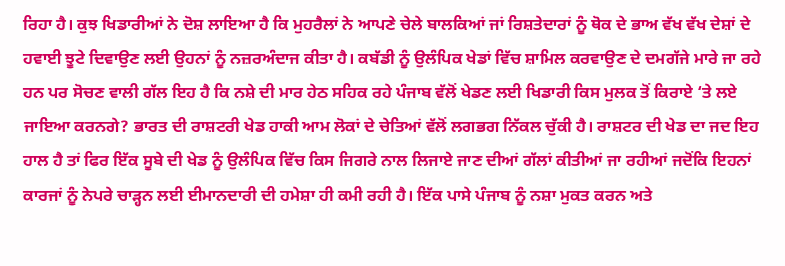ਰਿਹਾ ਹੈ। ਕੁਝ ਖਿਡਾਰੀਆਂ ਨੇ ਦੋਸ਼ ਲਾਇਆ ਹੈ ਕਿ ਮੁਹਰੈਲਾਂ ਨੇ ਆਪਣੇ ਚੇਲੇ ਬਾਲਕਿਆਂ ਜਾਂ ਰਿਸ਼ਤੇਦਾਰਾਂ ਨੂੰ ਥੋਕ ਦੇ ਭਾਅ ਵੱਖ ਵੱਖ ਦੇਸ਼ਾਂ ਦੇ ਹਵਾਈ ਝੂਟੇ ਦਿਵਾਉਣ ਲਈ ਉਹਨਾਂ ਨੂੰ ਨਜ਼ਰਅੰਦਾਜ ਕੀਤਾ ਹੈ। ਕਬੱਡੀ ਨੂੰ ਉਲੰਪਿਕ ਖੇਡਾਂ ਵਿੱਚ ਸ਼ਾਮਿਲ ਕਰਵਾਉਣ ਦੇ ਦਮਗੱਜੇ ਮਾਰੇ ਜਾ ਰਹੇ ਹਨ ਪਰ ਸੋਚਣ ਵਾਲੀ ਗੱਲ ਇਹ ਹੈ ਕਿ ਨਸ਼ੇ ਦੀ ਮਾਰ ਹੇਠ ਸਹਿਕ ਰਹੇ ਪੰਜਾਬ ਵੱਲੋਂ ਖੇਡਣ ਲਈ ਖਿਡਾਰੀ ਕਿਸ ਮੁਲਕ ਤੋਂ ਕਿਰਾਏ ‘ਤੇ ਲਏ ਜਾਇਆ ਕਰਨਗੇ? ਭਾਰਤ ਦੀ ਰਾਸ਼ਟਰੀ ਖੇਡ ਹਾਕੀ ਆਮ ਲੋਕਾਂ ਦੇ ਚੇਤਿਆਂ ਵੱਲੋਂ ਲਗਭਗ ਨਿੱਕਲ ਚੁੱਕੀ ਹੈ। ਰਾਸ਼ਟਰ ਦੀ ਖੇਡ ਦਾ ਜਦ ਇਹ ਹਾਲ ਹੈ ਤਾਂ ਫਿਰ ਇੱਕ ਸੂਬੇ ਦੀ ਖੇਡ ਨੂੰ ਉਲੰਪਿਕ ਵਿੱਚ ਕਿਸ ਜਿਗਰੇ ਨਾਲ ਲਿਜਾਏ ਜਾਣ ਦੀਆਂ ਗੱਲਾਂ ਕੀਤੀਆਂ ਜਾ ਰਹੀਆਂ ਜਦੋਂਕਿ ਇਹਨਾਂ ਕਾਰਜਾਂ ਨੂੰ ਨੇਪਰੇ ਚਾੜ੍ਹਨ ਲਈ ਈਮਾਨਦਾਰੀ ਦੀ ਹਮੇਸ਼ਾ ਹੀ ਕਮੀ ਰਹੀ ਹੈ। ਇੱਕ ਪਾਸੇ ਪੰਜਾਬ ਨੂੰ ਨਸ਼ਾ ਮੁਕਤ ਕਰਨ ਅਤੇ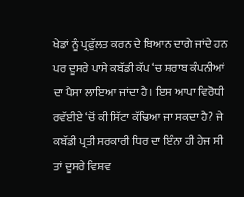ਖੇਡਾਂ ਨੂੰ ਪ੍ਰਫੁੱਲਤ ਕਰਨ ਦੇ ਬਿਆਨ ਦਾਗੇ ਜਾਂਦੇ ਹਨ ਪਰ ਦੂਸਰੇ ਪਾਸੇ ਕਬੱਡੀ ਕੱਪ ‘ਚ ਸ਼ਰਾਬ ਕੰਪਨੀਆਂ ਦਾ ਪੈਸਾ ਲਾਇਆ ਜਾਂਦਾ ਹੈ। ਇਸ ਆਪਾ ਵਿਰੋਧੀ ਰਵੱਈਏ ‘ਚੋਂ ਕੀ ਸਿੱਟਾ ਕੱਢਿਆ ਜਾ ਸਕਦਾ ਹੈ? ਜੇ ਕਬੱਡੀ ਪ੍ਰਤੀ ਸਰਕਾਰੀ ਧਿਰ ਦਾ ਇੰਨਾ ਹੀ ਹੇਜ ਸੀ ਤਾਂ ਦੂਸਰੇ ਵਿਸ਼ਵ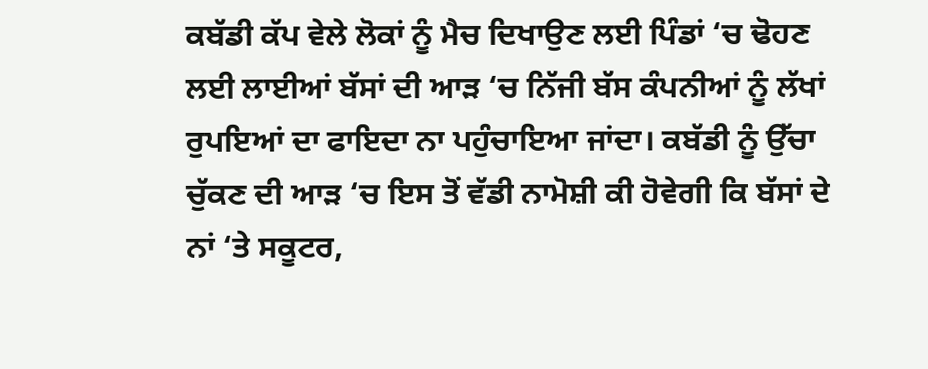ਕਬੱਡੀ ਕੱਪ ਵੇਲੇ ਲੋਕਾਂ ਨੂੰ ਮੈਚ ਦਿਖਾਉਣ ਲਈ ਪਿੰਡਾਂ ‘ਚ ਢੋਹਣ ਲਈ ਲਾਈਆਂ ਬੱਸਾਂ ਦੀ ਆੜ ‘ਚ ਨਿੱਜੀ ਬੱਸ ਕੰਪਨੀਆਂ ਨੂੰ ਲੱਖਾਂ ਰੁਪਇਆਂ ਦਾ ਫਾਇਦਾ ਨਾ ਪਹੁੰਚਾਇਆ ਜਾਂਦਾ। ਕਬੱਡੀ ਨੂੰ ਉੱਚਾ ਚੁੱਕਣ ਦੀ ਆੜ ‘ਚ ਇਸ ਤੋਂ ਵੱਡੀ ਨਾਮੋਸ਼ੀ ਕੀ ਹੋਵੇਗੀ ਕਿ ਬੱਸਾਂ ਦੇ ਨਾਂ ‘ਤੇ ਸਕੂਟਰ,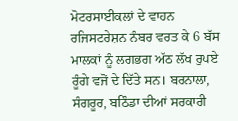ਮੋਟਰਸਾਈਕਲਾਂ ਦੇ ਵਾਹਨ ਰਜਿਸਟਰੇਸ਼ਨ ਨੰਬਰ ਵਰਤ ਕੇ 6 ਬੱਸ ਮਾਲਕਾਂ ਨੂੰ ਲਗਭਗ ਅੱਠ ਲੱਖ ਰੁਪਏ ਰੂੰਗੇ ਵਜੋਂ ਦੇ ਦਿੱਤੇ ਸਨ। ਬਰਨਾਲਾ, ਸੰਗਰੂਰ, ਬਠਿੰਡਾ ਦੀਆਂ ਸਰਕਾਰੀ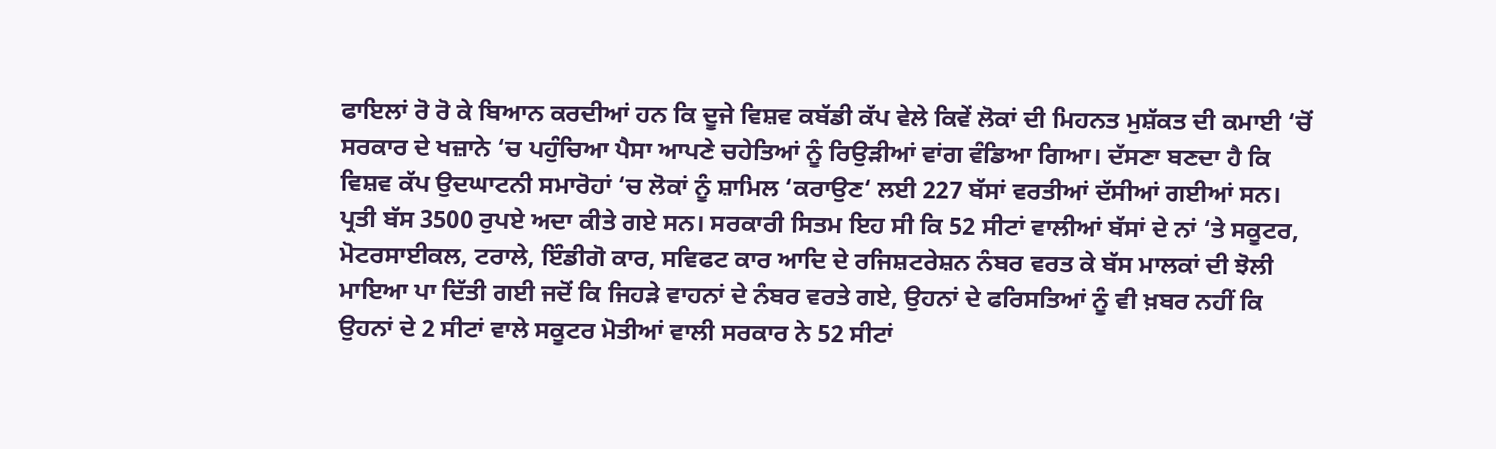ਫਾਇਲਾਂ ਰੋ ਰੋ ਕੇ ਬਿਆਨ ਕਰਦੀਆਂ ਹਨ ਕਿ ਦੂਜੇ ਵਿਸ਼ਵ ਕਬੱਡੀ ਕੱਪ ਵੇਲੇ ਕਿਵੇਂ ਲੋਕਾਂ ਦੀ ਮਿਹਨਤ ਮੁਸ਼ੱਕਤ ਦੀ ਕਮਾਈ ‘ਚੋਂ ਸਰਕਾਰ ਦੇ ਖਜ਼ਾਨੇ ‘ਚ ਪਹੁੰਚਿਆ ਪੈਸਾ ਆਪਣੇ ਚਹੇਤਿਆਂ ਨੂੰ ਰਿਉੜੀਆਂ ਵਾਂਗ ਵੰਡਿਆ ਗਿਆ। ਦੱਸਣਾ ਬਣਦਾ ਹੈ ਕਿ ਵਿਸ਼ਵ ਕੱਪ ਉਦਘਾਟਨੀ ਸਮਾਰੋਹਾਂ ‘ਚ ਲੋਕਾਂ ਨੂੰ ਸ਼ਾਮਿਲ ‘ਕਰਾਉਣ‘ ਲਈ 227 ਬੱਸਾਂ ਵਰਤੀਆਂ ਦੱਸੀਆਂ ਗਈਆਂ ਸਨ। ਪ੍ਰਤੀ ਬੱਸ 3500 ਰੁਪਏ ਅਦਾ ਕੀਤੇ ਗਏ ਸਨ। ਸਰਕਾਰੀ ਸਿਤਮ ਇਹ ਸੀ ਕਿ 52 ਸੀਟਾਂ ਵਾਲੀਆਂ ਬੱਸਾਂ ਦੇ ਨਾਂ ‘ਤੇ ਸਕੂਟਰ, ਮੋਟਰਸਾਈਕਲ, ਟਰਾਲੇ, ਇੰਡੀਗੋ ਕਾਰ, ਸਵਿਫਟ ਕਾਰ ਆਦਿ ਦੇ ਰਜਿਸ਼ਟਰੇਸ਼ਨ ਨੰਬਰ ਵਰਤ ਕੇ ਬੱਸ ਮਾਲਕਾਂ ਦੀ ਝੋਲੀ ਮਾਇਆ ਪਾ ਦਿੱਤੀ ਗਈ ਜਦੋਂ ਕਿ ਜਿਹੜੇ ਵਾਹਨਾਂ ਦੇ ਨੰਬਰ ਵਰਤੇ ਗਏ, ਉਹਨਾਂ ਦੇ ਫਰਿਸਤਿਆਂ ਨੂੰ ਵੀ ਖ਼ਬਰ ਨਹੀਂ ਕਿ ਉਹਨਾਂ ਦੇ 2 ਸੀਟਾਂ ਵਾਲੇ ਸਕੂਟਰ ਮੋਤੀਆਂ ਵਾਲੀ ਸਰਕਾਰ ਨੇ 52 ਸੀਟਾਂ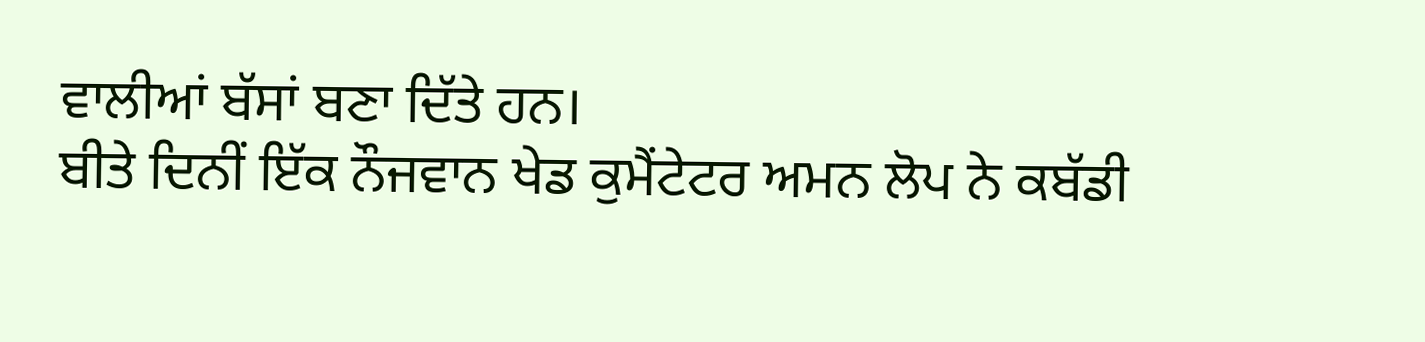ਵਾਲੀਆਂ ਬੱਸਾਂ ਬਣਾ ਦਿੱਤੇ ਹਨ।
ਬੀਤੇ ਦਿਨੀਂ ਇੱਕ ਨੌਜਵਾਨ ਖੇਡ ਕੁਮੈਂਟੇਟਰ ਅਮਨ ਲੋਪ ਨੇ ਕਬੱਡੀ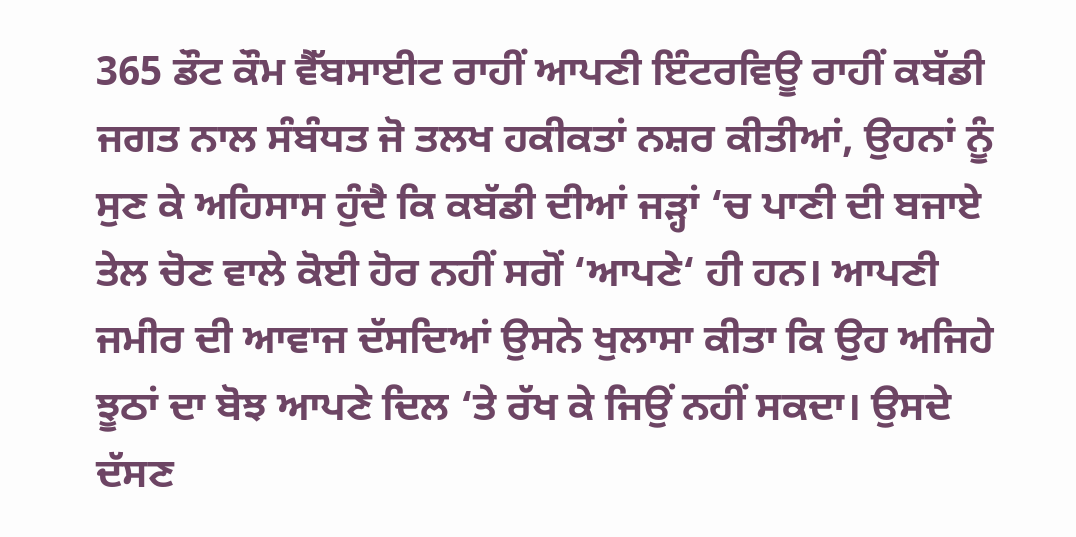365 ਡੌਟ ਕੌਮ ਵੈੱਬਸਾਈਟ ਰਾਹੀਂ ਆਪਣੀ ਇੰਟਰਵਿਊ ਰਾਹੀਂ ਕਬੱਡੀ ਜਗਤ ਨਾਲ ਸੰਬੰਧਤ ਜੋ ਤਲਖ ਹਕੀਕਤਾਂ ਨਸ਼ਰ ਕੀਤੀਆਂ, ਉਹਨਾਂ ਨੂੰ ਸੁਣ ਕੇ ਅਹਿਸਾਸ ਹੁੰਦੈ ਕਿ ਕਬੱਡੀ ਦੀਆਂ ਜੜ੍ਹਾਂ ‘ਚ ਪਾਣੀ ਦੀ ਬਜਾਏ ਤੇਲ ਚੋਣ ਵਾਲੇ ਕੋਈ ਹੋਰ ਨਹੀਂ ਸਗੋਂ ‘ਆਪਣੇ‘ ਹੀ ਹਨ। ਆਪਣੀ ਜਮੀਰ ਦੀ ਆਵਾਜ ਦੱਸਦਿਆਂ ਉਸਨੇ ਖੁਲਾਸਾ ਕੀਤਾ ਕਿ ਉਹ ਅਜਿਹੇ ਝੂਠਾਂ ਦਾ ਬੋਝ ਆਪਣੇ ਦਿਲ ‘ਤੇ ਰੱਖ ਕੇ ਜਿਉਂ ਨਹੀਂ ਸਕਦਾ। ਉਸਦੇ ਦੱਸਣ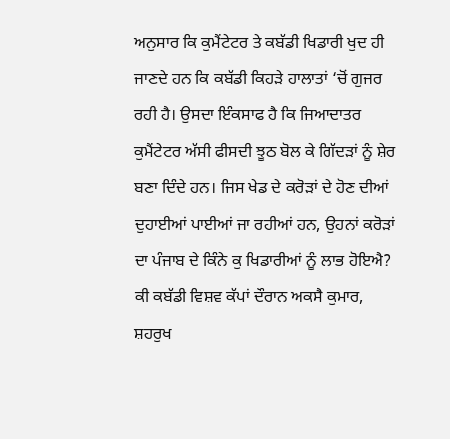ਅਨੁਸਾਰ ਕਿ ਕੁਮੈਂਟੇਟਰ ਤੇ ਕਬੱਡੀ ਖਿਡਾਰੀ ਖੁਦ ਹੀ ਜਾਣਦੇ ਹਨ ਕਿ ਕਬੱਡੀ ਕਿਹੜੇ ਹਾਲਾਤਾਂ ‘ਚੋਂ ਗੁਜਰ ਰਹੀ ਹੈ। ਉਸਦਾ ਇੰਕਸਾਫ ਹੈ ਕਿ ਜਿਆਦਾਤਰ ਕੁਮੈਂਟੇਟਰ ਅੱਸੀ ਫੀਸਦੀ ਝੂਠ ਬੋਲ ਕੇ ਗਿੱਦੜਾਂ ਨੂੰ ਸ਼ੇਰ ਬਣਾ ਦਿੰਦੇ ਹਨ। ਜਿਸ ਖੇਡ ਦੇ ਕਰੋੜਾਂ ਦੇ ਹੋਣ ਦੀਆਂ ਦੁਹਾਈਆਂ ਪਾਈਆਂ ਜਾ ਰਹੀਆਂ ਹਨ, ਉਹਨਾਂ ਕਰੋੜਾਂ ਦਾ ਪੰਜਾਬ ਦੇ ਕਿੰਨੇ ਕੁ ਖਿਡਾਰੀਆਂ ਨੂੰ ਲਾਭ ਹੋਇਐ? ਕੀ ਕਬੱਡੀ ਵਿਸ਼ਵ ਕੱਪਾਂ ਦੌਰਾਨ ਅਕਸੈ ਕੁਮਾਰ, ਸ਼ਹਰੁਖ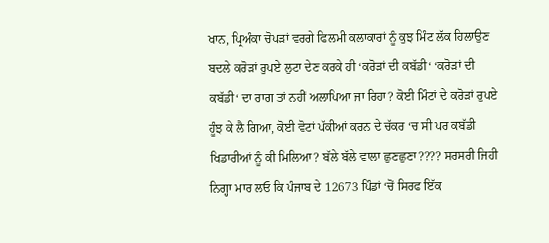ਖਾਨ, ਪ੍ਰਿਅੰਕਾ ਚੋਪੜਾਂ ਵਰਗੇ ਫਿਲਮੀ ਕਲਾਕਾਰਾਂ ਨੂੰ ਕੁਝ ਮਿੰਟ ਲੱਕ ਹਿਲਾਉਣ ਬਦਲੇ ਕਰੋੜਾਂ ਰੁਪਏ ਲੁਟਾ ਦੇਣ ਕਰਕੇ ਹੀ ‘ਕਰੋੜਾਂ ਦੀ ਕਬੱਡੀ‘ ‘ਕਰੋੜਾਂ ਦੀ ਕਬੱਡੀ‘ ਦਾ ਰਾਗ ਤਾਂ ਨਹੀਂ ਅਲਾਪਿਆ ਜਾ ਰਿਹਾ? ਕੋਈ ਮਿੰਟਾਂ ਦੇ ਕਰੋੜਾਂ ਰੁਪਏ ਹੂੰਝ ਕੇ ਲੈ ਗਿਆ, ਕੋਈ ਵੋਟਾਂ ਪੱਕੀਆਂ ਕਰਨ ਦੇ ਚੱਕਰ ‘ਚ ਸੀ ਪਰ ਕਬੱਡੀ ਖਿਡਾਰੀਆਂ ਨੂੰ ਕੀ ਮਿਲਿਆ? ਬੱਲੇ ਬੱਲੇ ਵਾਲਾ ਛੁਣਛੁਣਾ???? ਸਰਸਰੀ ਜਿਹੀ ਨਿਗ੍ਹਾ ਮਾਰ ਲਓ ਕਿ ਪੰਜਾਬ ਦੇ 12673 ਪਿੰਡਾਂ ‘ਚੋਂ ਸਿਰਫ ਇੱਕ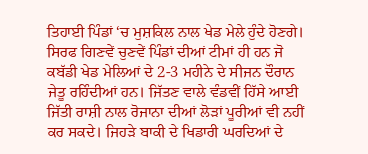ਤਿਹਾਈ ਪਿੰਡਾਂ ‘ਚ ਮੁਸ਼ਕਿਲ ਨਾਲ ਖੇਡ ਮੇਲੇ ਹੁੰਦੇ ਹੋਣਗੇ। ਸਿਰਫ ਗਿਣਵੇਂ ਚੁਣਵੇਂ ਪਿੰਡਾਂ ਦੀਆਂ ਟੀਮਾਂ ਹੀ ਹਨ ਜੋ ਕਬੱਡੀ ਖੇਡ ਮੇਲਿਆਂ ਦੇ 2-3 ਮਹੀਨੇ ਦੇ ਸੀਜਨ ਦੌਰਾਨ ਜੇਤੂ ਰਹਿੰਦੀਆਂ ਹਨ। ਜਿੱਤਣ ਵਾਲੇ ਵੰਡਵੀਂ ਹਿੱਸੇ ਆਈ ਜਿੱਤੀ ਰਾਸ਼ੀ ਨਾਲ ਰੋਜਾਨਾ ਦੀਆਂ ਲੋੜਾਂ ਪੂਰੀਆਂ ਵੀ ਨਹੀਂ ਕਰ ਸਕਦੇ। ਜਿਹੜੇ ਬਾਕੀ ਦੇ ਖਿਡਾਰੀ ਘਰਦਿਆਂ ਦੇ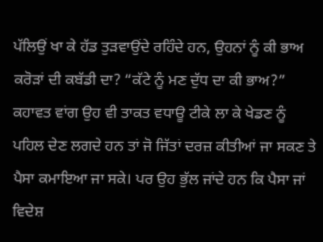ਪੱਲਿਉਂ ਖਾ ਕੇ ਹੱਡ ਤੁੜਵਾਉਂਦੇ ਰਹਿੰਦੇ ਹਨ, ਉਹਨਾਂ ਨੂੰ ਕੀ ਭਾਅ ਕਰੋੜਾਂ ਦੀ ਕਬੱਡੀ ਦਾ? “ਕੱਟੇ ਨੂੰ ਮਣ ਦੁੱਧ ਦਾ ਕੀ ਭਾਅ?” ਕਹਾਵਤ ਵਾਂਗ ਉਹ ਵੀ ਤਾਕਤ ਵਧਾਊ ਟੀਕੇ ਲਾ ਕੇ ਖੇਡਣ ਨੂੰ ਪਹਿਲ ਦੇਣ ਲਗਦੇ ਹਨ ਤਾਂ ਜੋ ਜਿੱਤਾਂ ਦਰਜ਼ ਕੀਤੀਆਂ ਜਾ ਸਕਣ ਤੇ ਪੈਸਾ ਕਮਾਇਆ ਜਾ ਸਕੇ। ਪਰ ਉਹ ਭੁੱਲ ਜਾਂਦੇ ਹਨ ਕਿ ਪੈਸਾ ਜਾਂ ਵਿਦੇਸ਼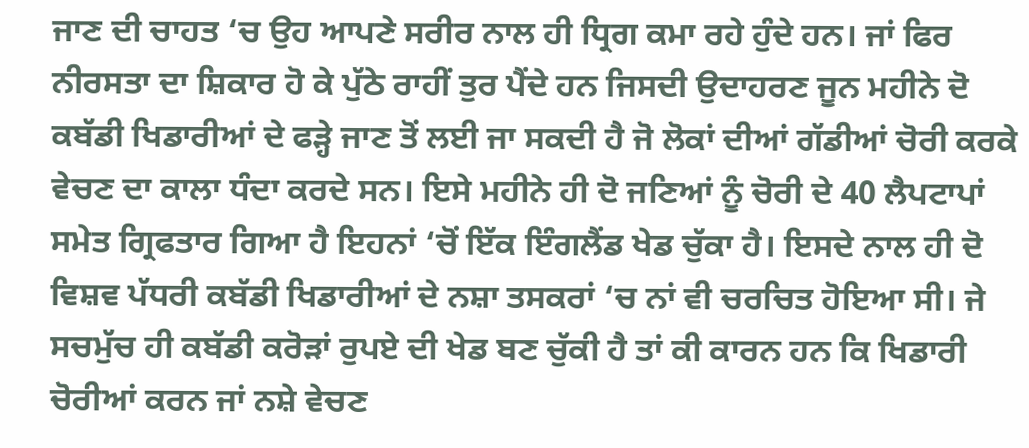ਜਾਣ ਦੀ ਚਾਹਤ ‘ਚ ਉਹ ਆਪਣੇ ਸਰੀਰ ਨਾਲ ਹੀ ਧ੍ਰਿਗ ਕਮਾ ਰਹੇ ਹੁੰਦੇ ਹਨ। ਜਾਂ ਫਿਰ ਨੀਰਸਤਾ ਦਾ ਸ਼ਿਕਾਰ ਹੋ ਕੇ ਪੁੱਠੇ ਰਾਹੀਂ ਤੁਰ ਪੈਂਦੇ ਹਨ ਜਿਸਦੀ ਉਦਾਹਰਣ ਜੂਨ ਮਹੀਨੇ ਦੋ ਕਬੱਡੀ ਖਿਡਾਰੀਆਂ ਦੇ ਫੜ੍ਹੇ ਜਾਣ ਤੋਂ ਲਈ ਜਾ ਸਕਦੀ ਹੈ ਜੋ ਲੋਕਾਂ ਦੀਆਂ ਗੱਡੀਆਂ ਚੋਰੀ ਕਰਕੇ ਵੇਚਣ ਦਾ ਕਾਲਾ ਧੰਦਾ ਕਰਦੇ ਸਨ। ਇਸੇ ਮਹੀਨੇ ਹੀ ਦੋ ਜਣਿਆਂ ਨੂੰ ਚੋਰੀ ਦੇ 40 ਲੈਪਟਾਪਾਂ ਸਮੇਤ ਗ੍ਰਿਫਤਾਰ ਗਿਆ ਹੈ ਇਹਨਾਂ ‘ਚੋਂ ਇੱਕ ਇੰਗਲੈਂਡ ਖੇਡ ਚੁੱਕਾ ਹੈ। ਇਸਦੇ ਨਾਲ ਹੀ ਦੋ ਵਿਸ਼ਵ ਪੱਧਰੀ ਕਬੱਡੀ ਖਿਡਾਰੀਆਂ ਦੇ ਨਸ਼ਾ ਤਸਕਰਾਂ ‘ਚ ਨਾਂ ਵੀ ਚਰਚਿਤ ਹੋਇਆ ਸੀ। ਜੇ ਸਚਮੁੱਚ ਹੀ ਕਬੱਡੀ ਕਰੋੜਾਂ ਰੁਪਏ ਦੀ ਖੇਡ ਬਣ ਚੁੱਕੀ ਹੈ ਤਾਂ ਕੀ ਕਾਰਨ ਹਨ ਕਿ ਖਿਡਾਰੀ ਚੋਰੀਆਂ ਕਰਨ ਜਾਂ ਨਸ਼ੇ ਵੇਚਣ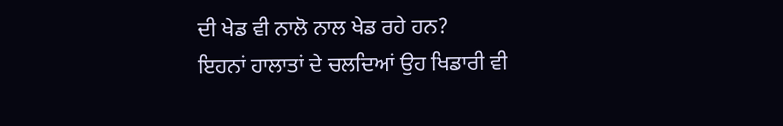ਦੀ ਖੇਡ ਵੀ ਨਾਲੋ ਨਾਲ ਖੇਡ ਰਹੇ ਹਨ?
ਇਹਨਾਂ ਹਾਲਾਤਾਂ ਦੇ ਚਲਦਿਆਂ ਉਹ ਖਿਡਾਰੀ ਵੀ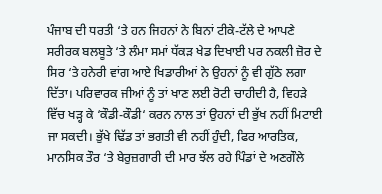ਪੰਜਾਬ ਦੀ ਧਰਤੀ ‘ਤੇ ਹਨ ਜਿਹਨਾਂ ਨੇ ਬਿਨਾਂ ਟੀਕੇ-ਟੱਲੇ ਦੇ ਆਪਣੇ ਸਰੀਰਕ ਬਲਬੂਤੇ ‘ਤੇ ਲੰਮਾ ਸਮਾਂ ਧੱਕੜ ਖੇਡ ਦਿਖਾਈ ਪਰ ਨਕਲੀ ਜ਼ੋਰ ਦੇ ਸਿਰ ‘ਤੇ ਹਨੇਰੀ ਵਾਂਗ ਆਏ ਖਿਡਾਰੀਆਂ ਨੇ ਉਹਨਾਂ ਨੂੰ ਵੀ ਗੁੱਠੇ ਲਗਾ ਦਿੱਤਾ। ਪਰਿਵਾਰਕ ਜੀਆਂ ਨੂੰ ਤਾਂ ਖਾਣ ਲਈ ਰੋਟੀ ਚਾਹੀਦੀ ਹੈ, ਵਿਹੜੇ ਵਿੱਚ ਖੜ੍ਹ ਕੇ ‘ਕੌਡੀ-ਕੌਡੀ‘ ਕਰਨ ਨਾਲ ਤਾਂ ਉਹਨਾਂ ਦੀ ਭੁੱਖ ਨਹੀਂ ਮਿਟਾਈ ਜਾ ਸਕਦੀ। ਭੁੱਖੇ ਢਿੱਡ ਤਾਂ ਭਗਤੀ ਵੀ ਨਹੀਂ ਹੁੰਦੀ, ਫਿਰ ਆਰਤਿਕ, ਮਾਨਸਿਕ ਤੌਰ ‘ਤੇ ਬੇਰੁਜ਼ਗਾਰੀ ਦੀ ਮਾਰ ਝੱਲ ਰਹੇ ਪਿੰਡਾਂ ਦੇ ਅਣਗੌਲੇ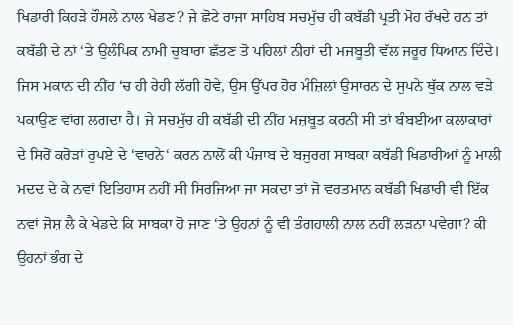ਖਿਡਾਰੀ ਕਿਹੜੇ ਹੌਸਲੇ ਨਾਲ ਖੇਡਣ? ਜੇ ਛੋਟੇ ਰਾਜਾ ਸਾਹਿਬ ਸਚਮੁੱਚ ਹੀ ਕਬੱਡੀ ਪ੍ਰਤੀ ਮੋਹ ਰੱਖਦੇ ਹਨ ਤਾਂ ਕਬੱਡੀ ਦੇ ਨਾਂ ‘ਤੇ ਉਲੰਪਿਕ ਨਾਮੀ ਚੁਬਾਰਾ ਛੱਤਣ ਤੋ ਪਹਿਲਾਂ ਨੀਹਾਂ ਦੀ ਮਜਬੂਤੀ ਵੱਲ ਜਰੂਰ ਧਿਆਨ ਦਿੰਦੇ। ਜਿਸ ਮਕਾਨ ਦੀ ਨੀਂਹ ‘ਚ ਹੀ ਰੇਹੀ ਲੱਗੀ ਹੋਵੇ, ਉਸ ਉੱਪਰ ਹੋਰ ਮੰਜ਼ਿਲਾਂ ਉਸਾਰਨ ਦੇ ਸੁਪਨੇ ਥੁੱਕ ਨਾਲ ਵੜੇ ਪਕਾਉਣ ਵਾਂਗ ਲਗਦਾ ਹੈ। ਜੇ ਸਚਮੁੱਚ ਹੀ ਕਬੱਡੀ ਦੀ ਨੀਂਹ ਮਜ਼ਬੂਤ ਕਰਨੀ ਸੀ ਤਾਂ ਬੰਬਈਆ ਕਲਾਕਾਰਾਂ ਦੇ ਸਿਰੋਂ ਕਰੋੜਾਂ ਰੁਪਏ ਦੇ ‘ਵਾਰਨੇ‘ ਕਰਨ ਨਾਲੋਂ ਕੀ ਪੰਜਾਬ ਦੇ ਬਜੁਰਗ ਸਾਬਕਾ ਕਬੱਡੀ ਖਿਡਾਰੀਆਂ ਨੂੰ ਮਾਲੀ ਮਦਦ ਦੇ ਕੇ ਨਵਾਂ ਇਤਿਹਾਸ ਨਹੀਂ ਸੀ ਸਿਰਜਿਆ ਜਾ ਸਕਦਾ ਤਾਂ ਜੋ ਵਰਤਮਾਨ ਕਬੱਡੀ ਖਿਡਾਰੀ ਵੀ ਇੱਕ ਨਵਾਂ ਜੋਸ਼ ਲੈ ਕੇ ਖੇਡਦੇ ਕਿ ਸਾਬਕਾ ਹੋ ਜਾਣ ‘ਤੇ ਉਹਨਾਂ ਨੂੰ ਵੀ ਤੰਗਹਾਲੀ ਨਾਲ ਨਹੀਂ ਲੜਨਾ ਪਵੇਗਾ? ਕੀ ਉਹਨਾਂ ਭੰਗ ਦੇ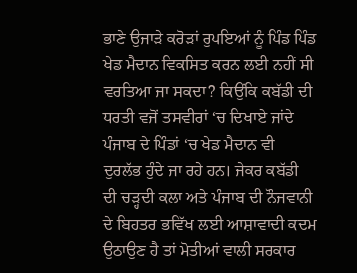ਭਾਣੇ ਉਜਾੜੇ ਕਰੋੜਾਂ ਰੁਪਇਆਂ ਨੂੰ ਪਿੰਡ ਪਿੰਡ ਖੇਡ ਮੈਦਾਨ ਵਿਕਸਿਤ ਕਰਨ ਲਈ ਨਹੀਂ ਸੀ ਵਰਤਿਆ ਜਾ ਸਕਦਾ? ਕਿਉਂਕਿ ਕਬੱਡੀ ਦੀ ਧਰਤੀ ਵਜੋਂ ਤਸਵੀਰਾਂ ‘ਚ ਦਿਖਾਏ ਜਾਂਦੇ ਪੰਜਾਬ ਦੇ ਪਿੰਡਾਂ ‘ਚ ਖੇਡ ਮੈਦਾਨ ਵੀ ਦੁਰਲੱਭ ਹੁੰਦੇ ਜਾ ਰਹੇ ਹਨ। ਜੇਕਰ ਕਬੱਡੀ ਦੀ ਚੜ੍ਹਦੀ ਕਲਾ ਅਤੇ ਪੰਜਾਬ ਦੀ ਨੌਜਵਾਨੀ ਦੇ ਬਿਹਤਰ ਭਵਿੱਖ ਲਈ ਆਸ਼ਾਵਾਦੀ ਕਦਮ ਉਠਾਉਣ ਹੈ ਤਾਂ ਮੋਤੀਆਂ ਵਾਲੀ ਸਰਕਾਰ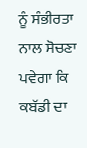ਨੂੰ ਸੰਭੀਰਤਾ ਨਾਲ ਸੋਚਣਾ ਪਵੇਗਾ ਕਿ ਕਬੱਡੀ ਦਾ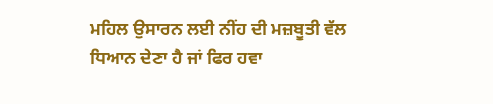ਮਹਿਲ ਉਸਾਰਨ ਲਈ ਨੀਂਹ ਦੀ ਮਜ਼ਬੂਤੀ ਵੱਲ ਧਿਆਨ ਦੇਣਾ ਹੈ ਜਾਂ ਫਿਰ ਹਵਾ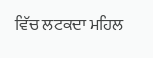ਵਿੱਚ ਲਟਕਦਾ ਮਹਿਲ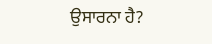ਉਸਾਰਨਾ ਹੈ?